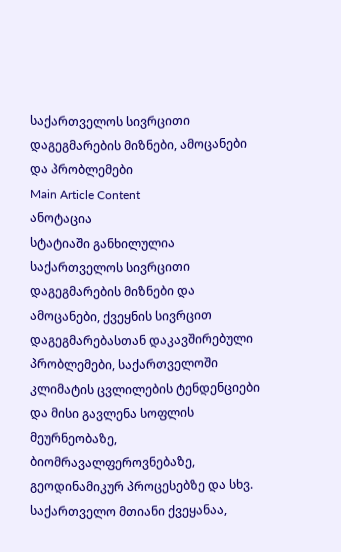საქართველოს სივრცითი დაგეგმარების მიზნები, ამოცანები და პრობლემები
Main Article Content
ანოტაცია
სტატიაში განხილულია საქართველოს სივრცითი დაგეგმარების მიზნები და ამოცანები, ქვეყნის სივრცით დაგეგმარებასთან დაკავშირებული პრობლემები, საქართველოში კლიმატის ცვლილების ტენდენციები და მისი გავლენა სოფლის მეურნეობაზე, ბიომრავალფეროვნებაზე, გეოდინამიკურ პროცესებზე და სხვ.
საქართველო მთიანი ქვეყანაა,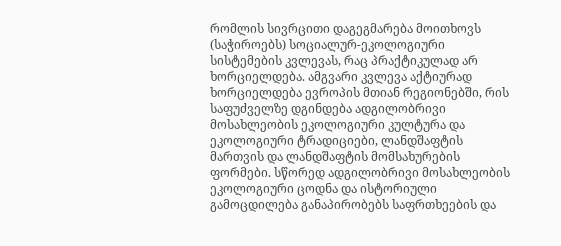რომლის სივრცითი დაგეგმარება მოითხოვს (საჭიროებს) სოციალურ-ეკოლოგიური სისტემების კვლევას, რაც პრაქტიკულად არ ხორციელდება. ამგვარი კვლევა აქტიურად ხორციელდება ევროპის მთიან რეგიონებში, რის საფუძველზე დგინდება ადგილობრივი მოსახლეობის ეკოლოგიური კულტურა და ეკოლოგიური ტრადიციები, ლანდშაფტის მართვის და ლანდშაფტის მომსახურების ფორმები. სწორედ ადგილობრივი მოსახლეობის ეკოლოგიური ცოდნა და ისტორიული გამოცდილება განაპირობებს საფრთხეების და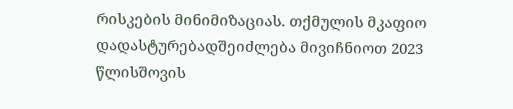რისკების მინიმიზაციას. თქმულის მკაფიო დადასტურებადშეიძლება მივიჩნიოთ 2023 წლისშოვის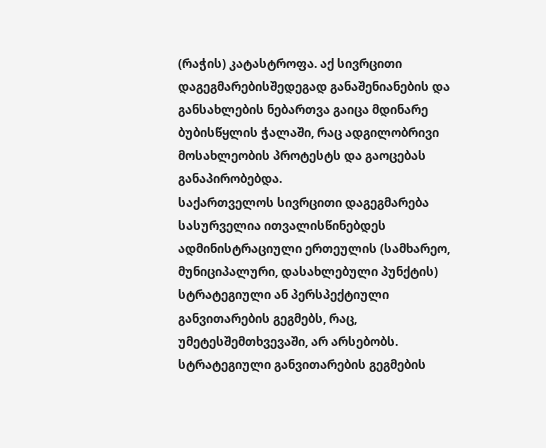(რაჭის) კატასტროფა. აქ სივრცითი დაგეგმარებისშედეგად განაშენიანების და განსახლების ნებართვა გაიცა მდინარე ბუბისწყლის ჭალაში, რაც ადგილობრივი მოსახლეობის პროტესტს და გაოცებას განაპირობებდა.
საქართველოს სივრცითი დაგეგმარება სასურველია ითვალისწინებდეს ადმინისტრაციული ერთეულის (სამხარეო, მუნიციპალური, დასახლებული პუნქტის) სტრატეგიული ან პერსპექტიული განვითარების გეგმებს, რაც, უმეტესშემთხვევაში, არ არსებობს. სტრატეგიული განვითარების გეგმების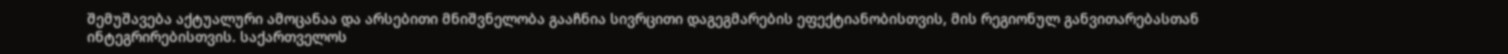შემუშავება აქტუალური ამოცანაა და არსებითი მნიშვნელობა გააჩნია სივრცითი დაგეგმარების ეფექტიანობისთვის, მის რეგიონულ განვითარებასთან ინტეგრირებისთვის. საქართველოს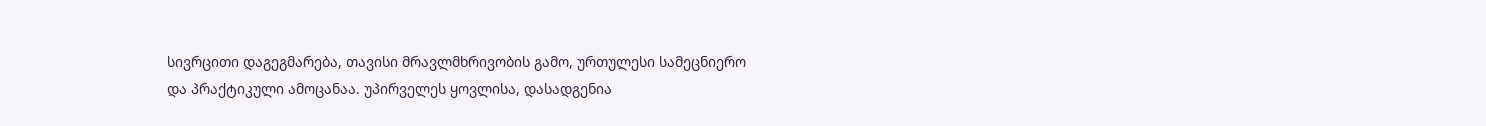სივრცითი დაგეგმარება, თავისი მრავლმხრივობის გამო, ურთულესი სამეცნიერო და პრაქტიკული ამოცანაა. უპირველეს ყოვლისა, დასადგენია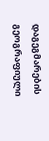დაგეგმარების გეოგრაფიული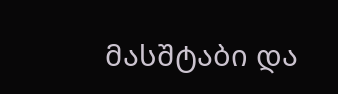მასშტაბი და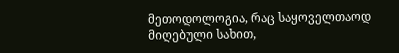მეთოდოლოგია, რაც საყოველთაოდ მიღებული სახით,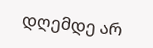დღემდე არ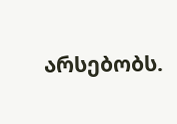არსებობს.